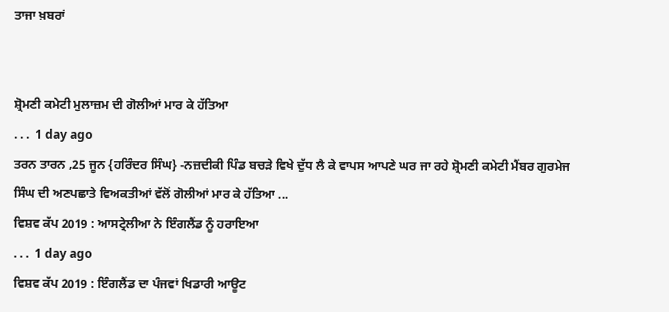ਤਾਜਾ ਖ਼ਬਰਾਂ


ਸ਼੍ਰੋਮਣੀ ਕਮੇਟੀ ਮੁਲਾਜ਼ਮ ਦੀ ਗੋਲੀਆਂ ਮਾਰ ਕੇ ਹੱਤਿਆ
. . .  1 day ago
ਤਰਨ ਤਾਰਨ ,25 ਜੂਨ {ਹਰਿੰਦਰ ਸਿੰਘ} -ਨਜ਼ਦੀਕੀ ਪਿੰਡ ਬਚੜੇ ਵਿਖੇ ਦੁੱਧ ਲੈ ਕੇ ਵਾਪਸ ਆਪਣੇ ਘਰ ਜਾ ਰਹੇ ਸ਼੍ਰੋਮਣੀ ਕਮੇਟੀ ਮੈਂਬਰ ਗੁਰਮੇਜ ਸਿੰਘ ਦੀ ਅਣਪਛਾਤੇ ਵਿਅਕਤੀਆਂ ਵੱਲੋਂ ਗੋਲੀਆਂ ਮਾਰ ਕੇ ਹੱਤਿਆ ...
ਵਿਸ਼ਵ ਕੱਪ 2019 : ਆਸਟ੍ਰੇਲੀਆ ਨੇ ਇੰਗਲੈਂਡ ਨੂੰ ਹਰਾਇਆ
. . .  1 day ago
ਵਿਸ਼ਵ ਕੱਪ 2019 : ਇੰਗਲੈਂਡ ਦਾ ਪੰਜਵਾਂ ਖਿਡਾਰੀ ਆਊਟ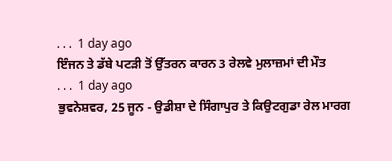. . .  1 day ago
ਇੰਜਨ ਤੇ ਡੱਬੇ ਪਟੜੀ ਤੋਂ ਉੱਤਰਨ ਕਾਰਨ 3 ਰੇਲਵੇ ਮੁਲਾਜ਼ਮਾਂ ਦੀ ਮੌਤ
. . .  1 day ago
ਭੁਵਨੇਸ਼ਵਰ, 25 ਜੂਨ - ਉਡੀਸ਼ਾ ਦੇ ਸਿੰਗਾਪੁਰ ਤੇ ਕਿਉਟਗੁਡਾ ਰੇਲ ਮਾਰਗ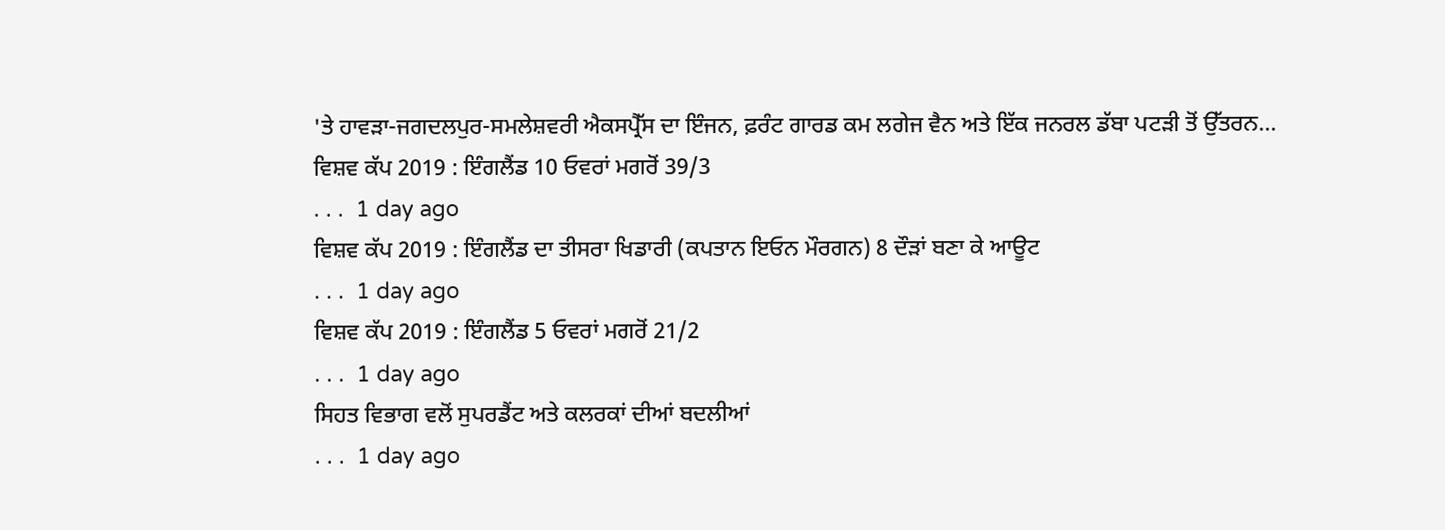'ਤੇ ਹਾਵੜਾ-ਜਗਦਲਪੁਰ-ਸਮਲੇਸ਼ਵਰੀ ਐਕਸਪ੍ਰੈੱਸ ਦਾ ਇੰਜਨ, ਫ਼ਰੰਟ ਗਾਰਡ ਕਮ ਲਗੇਜ ਵੈਨ ਅਤੇ ਇੱਕ ਜਨਰਲ ਡੱਬਾ ਪਟੜੀ ਤੋਂ ਉੱਤਰਨ...
ਵਿਸ਼ਵ ਕੱਪ 2019 : ਇੰਗਲੈਂਡ 10 ਓਵਰਾਂ ਮਗਰੋਂ 39/3
. . .  1 day ago
ਵਿਸ਼ਵ ਕੱਪ 2019 : ਇੰਗਲੈਂਡ ਦਾ ਤੀਸਰਾ ਖਿਡਾਰੀ (ਕਪਤਾਨ ਇਓਨ ਮੌਰਗਨ) 8 ਦੌੜਾਂ ਬਣਾ ਕੇ ਆਊਟ
. . .  1 day ago
ਵਿਸ਼ਵ ਕੱਪ 2019 : ਇੰਗਲੈਂਡ 5 ਓਵਰਾਂ ਮਗਰੋਂ 21/2
. . .  1 day ago
ਸਿਹਤ ਵਿਭਾਗ ਵਲੋਂ ਸੁਪਰਡੈਂਟ ਅਤੇ ਕਲਰਕਾਂ ਦੀਆਂ ਬਦਲੀਆਂ
. . .  1 day ago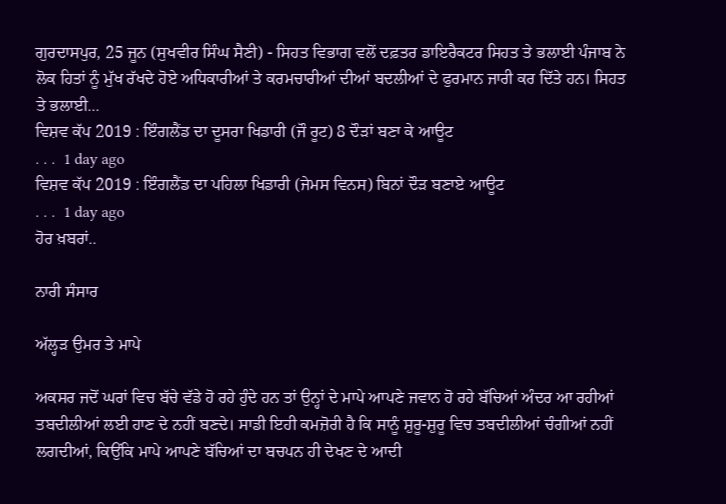ਗੁਰਦਾਸਪੁਰ, 25 ਜੂਨ (ਸੁਖਵੀਰ ਸਿੰਘ ਸੈਣੀ) - ਸਿਹਤ ਵਿਭਾਗ ਵਲੋਂ ਦਫ਼ਤਰ ਡਾਇਰੈਕਟਰ ਸਿਹਤ ਤੇ ਭਲਾਈ ਪੰਜਾਬ ਨੇ ਲੋਕ ਹਿਤਾਂ ਨੂੰ ਮੁੱਖ ਰੱਖਦੇ ਹੋਏ ਅਧਿਕਾਰੀਆਂ ਤੇ ਕਰਮਚਾਰੀਆਂ ਦੀਆਂ ਬਦਲੀਆਂ ਦੇ ਫੁਰਮਾਨ ਜਾਰੀ ਕਰ ਦਿੱਤੇ ਹਨ। ਸਿਹਤ ਤੇ ਭਲਾਈ...
ਵਿਸ਼ਵ ਕੱਪ 2019 : ਇੰਗਲੈਂਡ ਦਾ ਦੂਸਰਾ ਖਿਡਾਰੀ (ਜੌ ਰੂਟ) 8 ਦੌੜਾਂ ਬਣਾ ਕੇ ਆਊਟ
. . .  1 day ago
ਵਿਸ਼ਵ ਕੱਪ 2019 : ਇੰਗਲੈਂਡ ਦਾ ਪਹਿਲਾ ਖਿਡਾਰੀ (ਜੇਮਸ ਵਿਨਸ) ਬਿਨਾਂ ਦੌੜ ਬਣਾਏ ਆਊਟ
. . .  1 day ago
ਹੋਰ ਖ਼ਬਰਾਂ..

ਨਾਰੀ ਸੰਸਾਰ

ਅੱਲ੍ਹੜ ਉਮਰ ਤੇ ਮਾਪੇ

ਅਕਸਰ ਜਦੋਂ ਘਰਾਂ ਵਿਚ ਬੱਚੇ ਵੱਡੇ ਹੋ ਰਹੇ ਹੁੰਦੇ ਹਨ ਤਾਂ ਉਨ੍ਹਾਂ ਦੇ ਮਾਪੇ ਆਪਣੇ ਜਵਾਨ ਹੋ ਰਹੇ ਬੱਚਿਆਂ ਅੰਦਰ ਆ ਰਹੀਆਂ ਤਬਦੀਲੀਆਂ ਲਈ ਹਾਣ ਦੇ ਨਹੀਂ ਬਣਦੇ। ਸਾਡੀ ਇਹੀ ਕਮਜ਼ੋਰੀ ਹੈ ਕਿ ਸਾਨੂੰ ਸ਼ੁਰੂ-ਸ਼ੁਰੂ ਵਿਚ ਤਬਦੀਲੀਆਂ ਚੰਗੀਆਂ ਨਹੀਂ ਲਗਦੀਆਂ, ਕਿਉਂਕਿ ਮਾਪੇ ਆਪਣੇ ਬੱਚਿਆਂ ਦਾ ਬਚਪਨ ਹੀ ਦੇਖਣ ਦੇ ਆਦੀ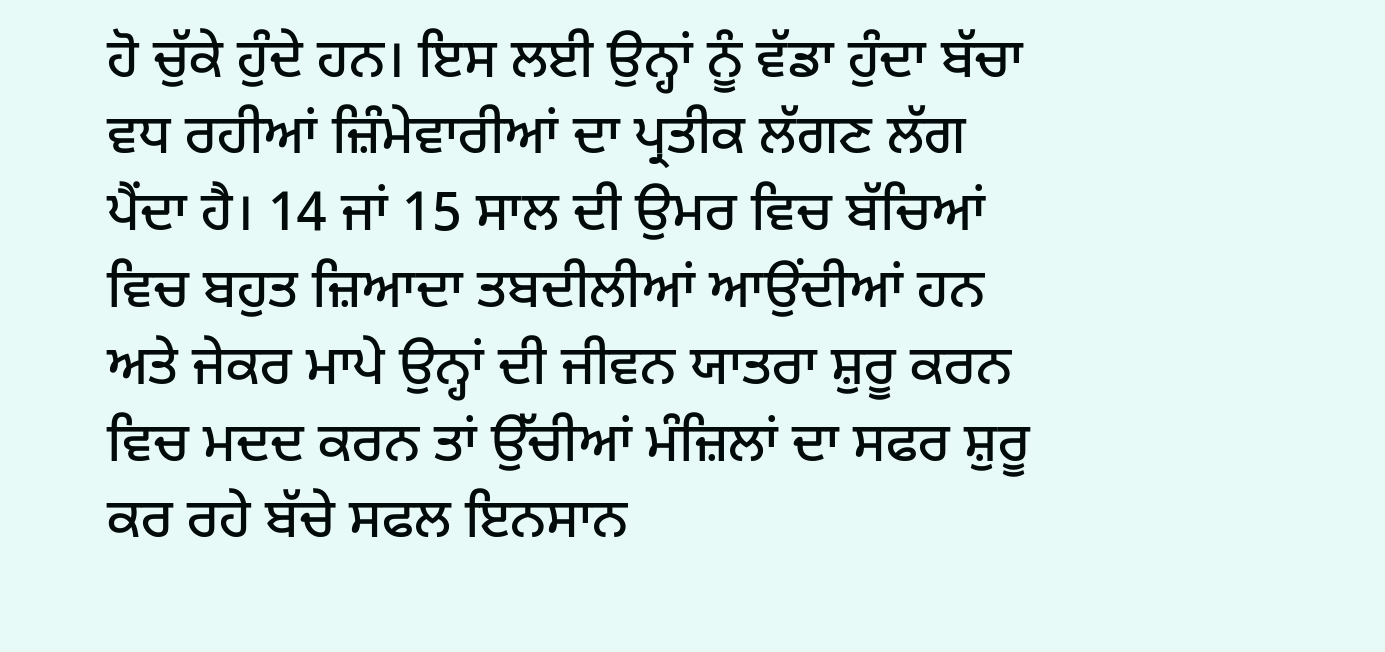ਹੋ ਚੁੱਕੇ ਹੁੰਦੇ ਹਨ। ਇਸ ਲਈ ਉਨ੍ਹਾਂ ਨੂੰ ਵੱਡਾ ਹੁੰਦਾ ਬੱਚਾ ਵਧ ਰਹੀਆਂ ਜ਼ਿੰਮੇਵਾਰੀਆਂ ਦਾ ਪ੍ਰਤੀਕ ਲੱਗਣ ਲੱਗ ਪੈਂਦਾ ਹੈ। 14 ਜਾਂ 15 ਸਾਲ ਦੀ ਉਮਰ ਵਿਚ ਬੱਚਿਆਂ ਵਿਚ ਬਹੁਤ ਜ਼ਿਆਦਾ ਤਬਦੀਲੀਆਂ ਆਉਂਦੀਆਂ ਹਨ ਅਤੇ ਜੇਕਰ ਮਾਪੇ ਉਨ੍ਹਾਂ ਦੀ ਜੀਵਨ ਯਾਤਰਾ ਸ਼ੁਰੂ ਕਰਨ ਵਿਚ ਮਦਦ ਕਰਨ ਤਾਂ ਉੱਚੀਆਂ ਮੰਜ਼ਿਲਾਂ ਦਾ ਸਫਰ ਸ਼ੁਰੂ ਕਰ ਰਹੇ ਬੱਚੇ ਸਫਲ ਇਨਸਾਨ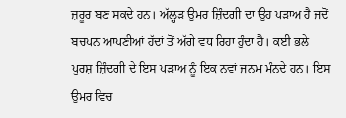ਜ਼ਰੂਰ ਬਣ ਸਕਦੇ ਹਨ। ਅੱਲ੍ਹੜ ਉਮਰ ਜ਼ਿੰਦਗੀ ਦਾ ਉਹ ਪੜਾਅ ਹੈ ਜਦੋਂ ਬਚਪਨ ਆਪਣੀਆਂ ਹੱਦਾਂ ਤੋਂ ਅੱਗੇ ਵਧ ਰਿਹਾ ਹੁੰਦਾ ਹੈ। ਕਈ ਭਲੇ ਪੁਰਸ਼ ਜ਼ਿੰਦਗੀ ਦੇ ਇਸ ਪੜਾਅ ਨੂੰ ਇਕ ਨਵਾਂ ਜਨਮ ਮੰਨਦੇ ਹਨ। ਇਸ ਉਮਰ ਵਿਚ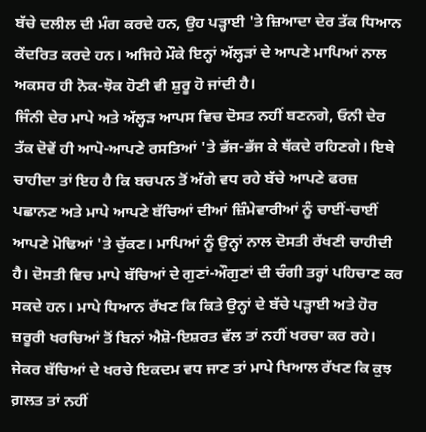ਬੱਚੇ ਦਲੀਲ ਦੀ ਮੰਗ ਕਰਦੇ ਹਨ, ਉਹ ਪੜ੍ਹਾਈ 'ਤੇ ਜ਼ਿਆਦਾ ਦੇਰ ਤੱਕ ਧਿਆਨ ਕੇਂਦਰਿਤ ਕਰਦੇ ਹਨ। ਅਜਿਹੇ ਮੌਕੇ ਇਨ੍ਹਾਂ ਅੱਲ੍ਹੜਾਂ ਦੇ ਆਪਣੇ ਮਾਪਿਆਂ ਨਾਲ ਅਕਸਰ ਹੀ ਨੋਕ-ਝੋਕ ਹੋਣੀ ਵੀ ਸ਼ੁਰੂ ਹੋ ਜਾਂਦੀ ਹੈ।
ਜਿੰਨੀ ਦੇਰ ਮਾਪੇ ਅਤੇ ਅੱਲ੍ਹੜ ਆਪਸ ਵਿਚ ਦੋਸਤ ਨਹੀਂ ਬਣਨਗੇ, ਓਨੀ ਦੇਰ ਤੱਕ ਦੋਵੇਂ ਹੀ ਆਪੋ-ਆਪਣੇ ਰਸਤਿਆਂ 'ਤੇ ਭੱਜ-ਭੱਜ ਕੇ ਥੱਕਦੇ ਰਹਿਣਗੇ। ਇਥੇ ਚਾਹੀਦਾ ਤਾਂ ਇਹ ਹੈ ਕਿ ਬਚਪਨ ਤੋਂ ਅੱਗੇ ਵਧ ਰਹੇ ਬੱਚੇ ਆਪਣੇ ਫਰਜ਼ ਪਛਾਨਣ ਅਤੇ ਮਾਪੇ ਆਪਣੇ ਬੱਚਿਆਂ ਦੀਆਂ ਜ਼ਿੰਮੇਵਾਰੀਆਂ ਨੂੰ ਚਾਈਂ-ਚਾਈਂ ਆਪਣੇ ਮੋਢਿਆਂ 'ਤੇ ਚੁੱਕਣ। ਮਾਪਿਆਂ ਨੂੰ ਉਨ੍ਹਾਂ ਨਾਲ ਦੋਸਤੀ ਰੱਖਣੀ ਚਾਹੀਦੀ ਹੈ। ਦੋਸਤੀ ਵਿਚ ਮਾਪੇ ਬੱਚਿਆਂ ਦੇ ਗੁਣਾਂ-ਔਗੁਣਾਂ ਦੀ ਚੰਗੀ ਤਰ੍ਹਾਂ ਪਹਿਚਾਣ ਕਰ ਸਕਦੇ ਹਨ। ਮਾਪੇ ਧਿਆਨ ਰੱਖਣ ਕਿ ਕਿਤੇ ਉਨ੍ਹਾਂ ਦੇ ਬੱਚੇ ਪੜ੍ਹਾਈ ਅਤੇ ਹੋਰ ਜ਼ਰੂਰੀ ਖਰਚਿਆਂ ਤੋਂ ਬਿਨਾਂ ਐਸ਼ੋ-ਇਸ਼ਰਤ ਵੱਲ ਤਾਂ ਨਹੀਂ ਖਰਚਾ ਕਰ ਰਹੇ। ਜੇਕਰ ਬੱਚਿਆਂ ਦੇ ਖਰਚੇ ਇਕਦਮ ਵਧ ਜਾਣ ਤਾਂ ਮਾਪੇ ਖਿਆਲ ਰੱਖਣ ਕਿ ਕੁਝ ਗ਼ਲਤ ਤਾਂ ਨਹੀਂ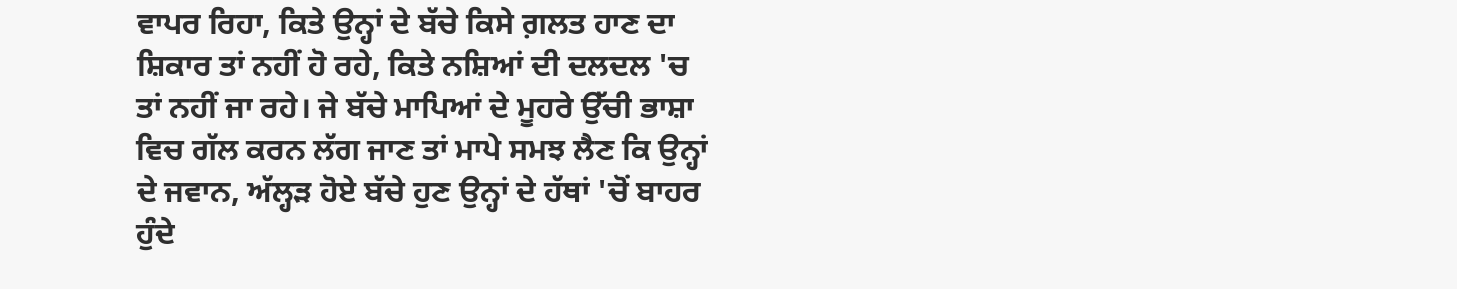ਵਾਪਰ ਰਿਹਾ, ਕਿਤੇ ਉਨ੍ਹਾਂ ਦੇ ਬੱਚੇ ਕਿਸੇ ਗ਼ਲਤ ਹਾਣ ਦਾ ਸ਼ਿਕਾਰ ਤਾਂ ਨਹੀਂ ਹੋ ਰਹੇ, ਕਿਤੇ ਨਸ਼ਿਆਂ ਦੀ ਦਲਦਲ 'ਚ ਤਾਂ ਨਹੀਂ ਜਾ ਰਹੇ। ਜੇ ਬੱਚੇ ਮਾਪਿਆਂ ਦੇ ਮੂਹਰੇ ਉੱਚੀ ਭਾਸ਼ਾ ਵਿਚ ਗੱਲ ਕਰਨ ਲੱਗ ਜਾਣ ਤਾਂ ਮਾਪੇ ਸਮਝ ਲੈਣ ਕਿ ਉਨ੍ਹਾਂ ਦੇ ਜਵਾਨ, ਅੱਲ੍ਹੜ ਹੋਏ ਬੱਚੇ ਹੁਣ ਉਨ੍ਹਾਂ ਦੇ ਹੱਥਾਂ 'ਚੋਂ ਬਾਹਰ ਹੁੰਦੇ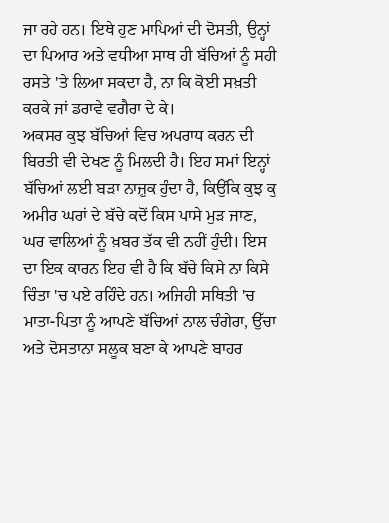ਜਾ ਰਹੇ ਹਨ। ਇਥੇ ਹੁਣ ਮਾਪਿਆਂ ਦੀ ਦੋਸਤੀ, ਉਨ੍ਹਾਂ ਦਾ ਪਿਆਰ ਅਤੇ ਵਧੀਆ ਸਾਥ ਹੀ ਬੱਚਿਆਂ ਨੂੰ ਸਹੀ ਰਸਤੇ 'ਤੇ ਲਿਆ ਸਕਦਾ ਹੈ, ਨਾ ਕਿ ਕੋਈ ਸਖ਼ਤੀ ਕਰਕੇ ਜਾਂ ਡਰਾਵੇ ਵਗੈਰਾ ਦੇ ਕੇ।
ਅਕਸਰ ਕੁਝ ਬੱਚਿਆਂ ਵਿਚ ਅਪਰਾਧ ਕਰਨ ਦੀ ਬਿਰਤੀ ਵੀ ਦੇਖਣ ਨੂੰ ਮਿਲਦੀ ਹੈ। ਇਹ ਸਮਾਂ ਇਨ੍ਹਾਂ ਬੱਚਿਆਂ ਲਈ ਬੜਾ ਨਾਜ਼ੁਕ ਹੁੰਦਾ ਹੈ, ਕਿਉਂਕਿ ਕੁਝ ਕੁ ਅਮੀਰ ਘਰਾਂ ਦੇ ਬੱਚੇ ਕਦੋਂ ਕਿਸ ਪਾਸੇ ਮੁੜ ਜਾਣ, ਘਰ ਵਾਲਿਆਂ ਨੂੰ ਖ਼ਬਰ ਤੱਕ ਵੀ ਨਹੀਂ ਹੁੰਦੀ। ਇਸ ਦਾ ਇਕ ਕਾਰਨ ਇਹ ਵੀ ਹੈ ਕਿ ਬੱਚੇ ਕਿਸੇ ਨਾ ਕਿਸੇ ਚਿੰਤਾ 'ਚ ਪਏ ਰਹਿੰਦੇ ਹਨ। ਅਜਿਹੀ ਸਥਿਤੀ 'ਚ ਮਾਤਾ-ਪਿਤਾ ਨੂੰ ਆਪਣੇ ਬੱਚਿਆਂ ਨਾਲ ਚੰਗੇਰਾ, ਉੱਚਾ ਅਤੇ ਦੋਸਤਾਨਾ ਸਲੂਕ ਬਣਾ ਕੇ ਆਪਣੇ ਬਾਹਰ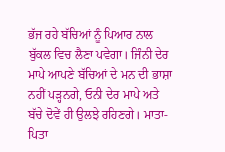ਭੱਜ ਰਹੇ ਬੱਚਿਆਂ ਨੂੰ ਪਿਆਰ ਨਾਲ ਬੁੱਕਲ ਵਿਚ ਲੈਣਾ ਪਵੇਗਾ। ਜਿੰਨੀ ਦੇਰ ਮਾਪੇ ਆਪਣੇ ਬੱਚਿਆਂ ਦੇ ਮਨ ਦੀ ਭਾਸ਼ਾ ਨਹੀਂ ਪੜ੍ਹਨਗੇ, ਓਨੀ ਦੇਰ ਮਾਪੇ ਅਤੇ ਬੱਚੇ ਦੋਵੇਂ ਹੀ ਉਲਝੇ ਰਹਿਣਗੇ। ਮਾਤਾ-ਪਿਤਾ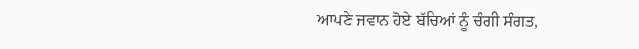ਆਪਣੇ ਜਵਾਨ ਹੋਏ ਬੱਚਿਆਂ ਨੂੰ ਚੰਗੀ ਸੰਗਤ,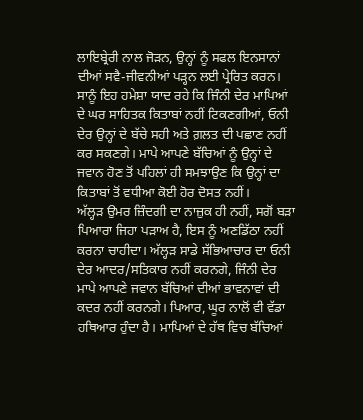ਲਾਇਬ੍ਰੇਰੀ ਨਾਲ ਜੋੜਨ, ਉਨ੍ਹਾਂ ਨੂੰ ਸਫਲ ਇਨਸਾਨਾਂ ਦੀਆਂ ਸਵੈ-ਜੀਵਨੀਆਂ ਪੜ੍ਹਨ ਲਈ ਪ੍ਰੇਰਿਤ ਕਰਨ। ਸਾਨੂੰ ਇਹ ਹਮੇਸ਼ਾ ਯਾਦ ਰਹੇ ਕਿ ਜਿੰਨੀ ਦੇਰ ਮਾਪਿਆਂ ਦੇ ਘਰ ਸਾਹਿਤਕ ਕਿਤਾਬਾਂ ਨਹੀਂ ਟਿਕਣਗੀਆਂ, ਓਨੀ ਦੇਰ ਉਨ੍ਹਾਂ ਦੇ ਬੱਚੇ ਸਹੀ ਅਤੇ ਗ਼ਲਤ ਦੀ ਪਛਾਣ ਨਹੀਂ ਕਰ ਸਕਣਗੇ। ਮਾਪੇ ਆਪਣੇ ਬੱਚਿਆਂ ਨੂੰ ਉਨ੍ਹਾਂ ਦੇ ਜਵਾਨ ਹੋਣ ਤੋਂ ਪਹਿਲਾਂ ਹੀ ਸਮਝਾਉਣ ਕਿ ਉਨ੍ਹਾਂ ਦਾ ਕਿਤਾਬਾਂ ਤੋਂ ਵਧੀਆ ਕੋਈ ਹੋਰ ਦੋਸਤ ਨਹੀਂ।
ਅੱਲ੍ਹੜ ਉਮਰ ਜ਼ਿੰਦਗੀ ਦਾ ਨਾਜ਼ੁਕ ਹੀ ਨਹੀਂ, ਸਗੋਂ ਬੜਾ ਪਿਆਰਾ ਜਿਹਾ ਪੜਾਅ ਹੈ, ਇਸ ਨੂੰ ਅਣਡਿੱਠਾ ਨਹੀਂ ਕਰਨਾ ਚਾਹੀਦਾ। ਅੱਲ੍ਹੜ ਸਾਡੇ ਸੱਭਿਆਚਾਰ ਦਾ ਓਨੀ ਦੇਰ ਆਦਰ/ਸਤਿਕਾਰ ਨਹੀਂ ਕਰਨਗੇ, ਜਿੰਨੀ ਦੇਰ ਮਾਪੇ ਆਪਣੇ ਜਵਾਨ ਬੱਚਿਆਂ ਦੀਆਂ ਭਾਵਨਾਵਾਂ ਦੀ ਕਦਰ ਨਹੀਂ ਕਰਨਗੇ। ਪਿਆਰ, ਘੂਰ ਨਾਲੋਂ ਵੀ ਵੱਡਾ ਹਥਿਆਰ ਹੁੰਦਾ ਹੈ। ਮਾਪਿਆਂ ਦੇ ਹੱਥ ਵਿਚ ਬੱਚਿਆਂ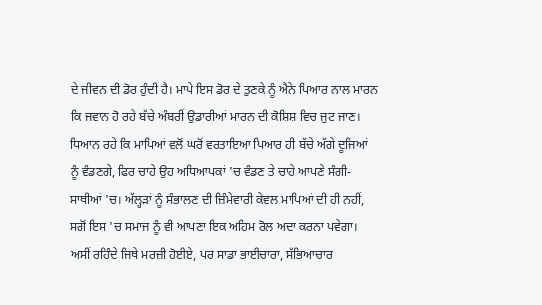ਦੇ ਜੀਵਨ ਦੀ ਡੋਰ ਹੁੰਦੀ ਹੈ। ਮਾਪੇ ਇਸ ਡੋਰ ਦੇ ਤੁਣਕੇ ਨੂੰ ਐਨੇ ਪਿਆਰ ਨਾਲ ਮਾਰਨ ਕਿ ਜਵਾਨ ਹੋ ਰਹੇ ਬੱਚੇ ਅੰਬਰੀਂ ਉਡਾਰੀਆਂ ਮਾਰਨ ਦੀ ਕੋਸ਼ਿਸ਼ ਵਿਚ ਜੁਟ ਜਾਣ। ਧਿਆਨ ਰਹੇ ਕਿ ਮਾਪਿਆਂ ਵਲੋਂ ਘਰੋਂ ਵਰਤਾਇਆ ਪਿਆਰ ਹੀ ਬੱਚੇ ਅੱਗੇ ਦੂਜਿਆਂ ਨੂੰ ਵੰਡਣਗੇ, ਫਿਰ ਚਾਹੇ ਉਹ ਅਧਿਆਪਕਾਂ 'ਚ ਵੰਡਣ ਤੇ ਚਾਹੇ ਆਪਣੇ ਸੰਗੀ-ਸਾਥੀਆਂ 'ਚ। ਅੱਲ੍ਹੜਾਂ ਨੂੰ ਸੰਭਾਲਣ ਦੀ ਜ਼ਿੰਮੇਵਾਰੀ ਕੇਵਲ ਮਾਪਿਆਂ ਦੀ ਹੀ ਨਹੀਂ, ਸਗੋਂ ਇਸ 'ਚ ਸਮਾਜ ਨੂੰ ਵੀ ਆਪਣਾ ਇਕ ਅਹਿਮ ਰੋਲ ਅਦਾ ਕਰਨਾ ਪਵੇਗਾ। ਅਸੀਂ ਰਹਿੰਦੇ ਜਿਥੇ ਮਰਜ਼ੀ ਹੋਈਏ, ਪਰ ਸਾਡਾ ਭਾਈਚਾਰਾ, ਸੱਭਿਆਚਾਰ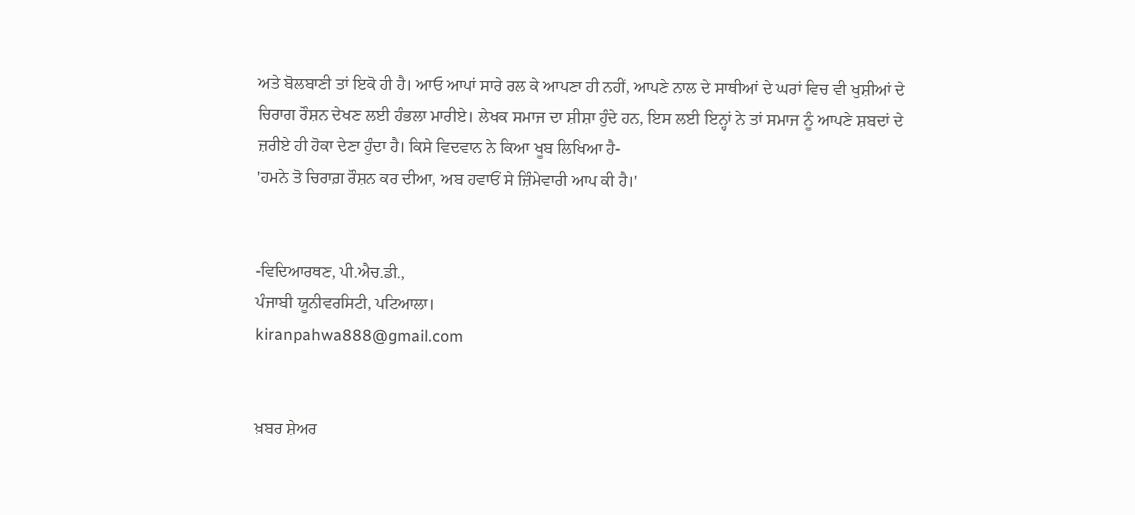ਅਤੇ ਬੋਲਬਾਣੀ ਤਾਂ ਇਕੋ ਹੀ ਹੈ। ਆਓ ਆਪਾਂ ਸਾਰੇ ਰਲ ਕੇ ਆਪਣਾ ਹੀ ਨਹੀਂ, ਆਪਣੇ ਨਾਲ ਦੇ ਸਾਥੀਆਂ ਦੇ ਘਰਾਂ ਵਿਚ ਵੀ ਖੁਸ਼ੀਆਂ ਦੇ ਚਿਰਾਗ ਰੌਸ਼ਨ ਦੇਖਣ ਲਈ ਹੰਭਲਾ ਮਾਰੀਏ। ਲੇਖਕ ਸਮਾਜ ਦਾ ਸ਼ੀਸ਼ਾ ਹੁੰਦੇ ਹਨ, ਇਸ ਲਈ ਇਨ੍ਹਾਂ ਨੇ ਤਾਂ ਸਮਾਜ ਨੂੰ ਆਪਣੇ ਸ਼ਬਦਾਂ ਦੇ ਜ਼ਰੀਏ ਹੀ ਹੋਕਾ ਦੇਣਾ ਹੁੰਦਾ ਹੈ। ਕਿਸੇ ਵਿਦਵਾਨ ਨੇ ਕਿਆ ਖੂਬ ਲਿਖਿਆ ਹੈ-
'ਹਮਨੇ ਤੋ ਚਿਰਾਗ਼ ਰੌਸ਼ਨ ਕਰ ਦੀਆ, ਅਬ ਹਵਾਓਂ ਸੇ ਜ਼ਿੰਮੇਵਾਰੀ ਆਪ ਕੀ ਹੈ।'


-ਵਿਦਿਆਰਥਣ, ਪੀ.ਐਚ.ਡੀ.,
ਪੰਜਾਬੀ ਯੂਨੀਵਰਸਿਟੀ, ਪਟਿਆਲਾ।
kiranpahwa888@gmail.com


ਖ਼ਬਰ ਸ਼ੇਅਰ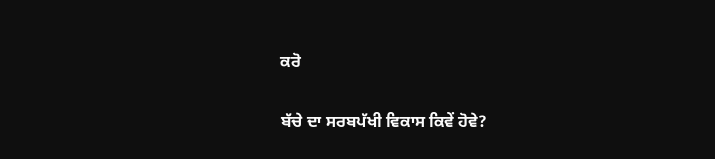ਕਰੋ

ਬੱਚੇ ਦਾ ਸਰਬਪੱਖੀ ਵਿਕਾਸ ਕਿਵੇਂ ਹੋਵੇ?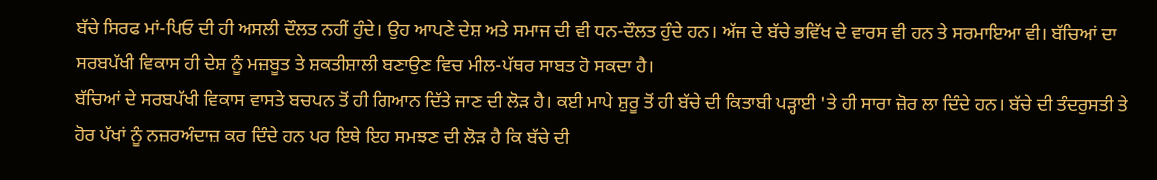ਬੱਚੇ ਸਿਰਫ ਮਾਂ-ਪਿਓ ਦੀ ਹੀ ਅਸਲੀ ਦੌਲਤ ਨਹੀਂ ਹੁੰਦੇ। ਉਹ ਆਪਣੇ ਦੇਸ਼ ਅਤੇ ਸਮਾਜ ਦੀ ਵੀ ਧਨ-ਦੌਲਤ ਹੁੰਦੇ ਹਨ। ਅੱਜ ਦੇ ਬੱਚੇ ਭਵਿੱਖ ਦੇ ਵਾਰਸ ਵੀ ਹਨ ਤੇ ਸਰਮਾਇਆ ਵੀ। ਬੱਚਿਆਂ ਦਾ ਸਰਬਪੱਖੀ ਵਿਕਾਸ ਹੀ ਦੇਸ਼ ਨੂੰ ਮਜ਼ਬੂਤ ਤੇ ਸ਼ਕਤੀਸ਼ਾਲੀ ਬਣਾਉਣ ਵਿਚ ਮੀਲ-ਪੱਥਰ ਸਾਬਤ ਹੋ ਸਕਦਾ ਹੈ।
ਬੱਚਿਆਂ ਦੇ ਸਰਬਪੱਖੀ ਵਿਕਾਸ ਵਾਸਤੇ ਬਚਪਨ ਤੋਂ ਹੀ ਗਿਆਨ ਦਿੱਤੇ ਜਾਣ ਦੀ ਲੋੜ ਹੈ। ਕਈ ਮਾਪੇ ਸ਼ੁਰੂ ਤੋਂ ਹੀ ਬੱਚੇ ਦੀ ਕਿਤਾਬੀ ਪੜ੍ਹਾਈ 'ਤੇ ਹੀ ਸਾਰਾ ਜ਼ੋਰ ਲਾ ਦਿੰਦੇ ਹਨ। ਬੱਚੇ ਦੀ ਤੰਦਰੁਸਤੀ ਤੇ ਹੋਰ ਪੱਖਾਂ ਨੂੰ ਨਜ਼ਰਅੰਦਾਜ਼ ਕਰ ਦਿੰਦੇ ਹਨ ਪਰ ਇਥੇ ਇਹ ਸਮਝਣ ਦੀ ਲੋੜ ਹੈ ਕਿ ਬੱਚੇ ਦੀ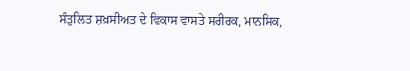ਸੰਤੁਲਿਤ ਸ਼ਖ਼ਸੀਅਤ ਦੇ ਵਿਕਾਸ ਵਾਸਤੇ ਸਰੀਰਕ, ਮਾਨਸਿਕ,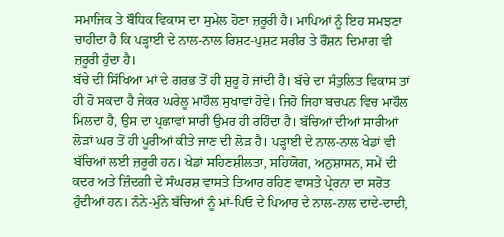ਸਮਾਜਿਕ ਤੇ ਬੌਧਿਕ ਵਿਕਾਸ ਦਾ ਸੁਮੇਲ ਹੋਣਾ ਜ਼ਰੂਰੀ ਹੈ। ਮਾਪਿਆਂ ਨੂੰ ਇਹ ਸਮਝਣਾ ਚਾਹੀਦਾ ਹੈ ਕਿ ਪੜ੍ਹਾਈ ਦੇ ਨਾਲ-ਨਾਲ ਰਿਸ਼ਟ-ਪੁਸ਼ਟ ਸਰੀਰ ਤੇ ਰੌਸ਼ਨ ਦਿਮਾਗ ਵੀ ਜ਼ਰੂਰੀ ਹੁੰਦਾ ਹੈ।
ਬੱਚੇ ਦੀ ਸਿੱਖਿਆ ਮਾਂ ਦੇ ਗਰਭ ਤੋਂ ਹੀ ਸ਼ੁਰੂ ਹੋ ਜਾਂਦੀ ਹੈ। ਬੱਚੇ ਦਾ ਸੰਤੁਲਿਤ ਵਿਕਾਸ ਤਾਂ ਹੀ ਹੋ ਸਕਦਾ ਹੈ ਜੇਕਰ ਘਰੇਲੂ ਮਾਹੌਲ ਸੁਖਾਵਾਂ ਹੋਵੇ। ਜਿਹੋ ਜਿਹਾ ਬਚਪਨ ਵਿਚ ਮਾਹੌਲ ਮਿਲਦਾ ਹੈ, ਉਸ ਦਾ ਪ੍ਰਛਾਵਾਂ ਸਾਰੀ ਉਮਰ ਹੀ ਰਹਿੰਦਾ ਹੈ। ਬੱਚਿਆਂ ਦੀਆਂ ਸਾਰੀਆਂ ਲੋੜਾਂ ਘਰ ਤੋਂ ਹੀ ਪੂਰੀਆਂ ਕੀਤੇ ਜਾਣ ਦੀ ਲੋੜ ਹੈ। ਪੜ੍ਹਾਈ ਦੇ ਨਾਲ-ਨਾਲ ਖੇਡਾਂ ਵੀ ਬੱਚਿਆਂ ਲਈ ਜ਼ਰੂਰੀ ਹਨ। ਖੇਡਾਂ ਸਹਿਣਸ਼ੀਲਤਾ, ਸਹਿਯੋਗ, ਅਨੁਸ਼ਾਸਨ, ਸਮੇਂ ਦੀ ਕਦਰ ਅਤੇ ਜ਼ਿੰਦਗੀ ਦੇ ਸੰਘਰਸ਼ ਵਾਸਤੇ ਤਿਆਰ ਰਹਿਣ ਵਾਸਤੇ ਪ੍ਰੇਰਨਾ ਦਾ ਸਰੋਤ ਹੁੰਦੀਆਂ ਹਨ। ਨੰਨੇ-ਮੁੰਨੇ ਬੱਚਿਆਂ ਨੂੰ ਮਾਂ-ਪਿਓ ਦੇ ਪਿਆਰ ਦੇ ਨਾਲ-ਨਾਲ ਦਾਦੇ-ਦਾਦੀ,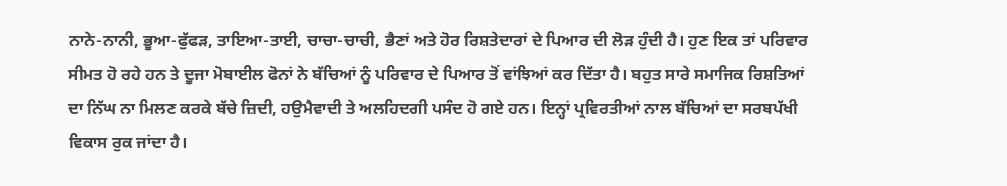ਨਾਨੇ-ਨਾਨੀ, ਭੂਆ-ਫੁੱਫੜ, ਤਾਇਆ-ਤਾਈ, ਚਾਚਾ-ਚਾਚੀ, ਭੈਣਾਂ ਅਤੇ ਹੋਰ ਰਿਸ਼ਤੇਦਾਰਾਂ ਦੇ ਪਿਆਰ ਦੀ ਲੋੜ ਹੁੰਦੀ ਹੈ। ਹੁਣ ਇਕ ਤਾਂ ਪਰਿਵਾਰ ਸੀਮਤ ਹੋ ਰਹੇ ਹਨ ਤੇ ਦੂਜਾ ਮੋਬਾਈਲ ਫੋਨਾਂ ਨੇ ਬੱਚਿਆਂ ਨੂੰ ਪਰਿਵਾਰ ਦੇ ਪਿਆਰ ਤੋਂ ਵਾਂਝਿਆਂ ਕਰ ਦਿੱਤਾ ਹੈ। ਬਹੁਤ ਸਾਰੇ ਸਮਾਜਿਕ ਰਿਸ਼ਤਿਆਂ ਦਾ ਨਿੱਘ ਨਾ ਮਿਲਣ ਕਰਕੇ ਬੱਚੇ ਜ਼ਿਦੀ, ਹਉਮੈਵਾਦੀ ਤੇ ਅਲਹਿਦਗੀ ਪਸੰਦ ਹੋ ਗਏ ਹਨ। ਇਨ੍ਹਾਂ ਪ੍ਰਵਿਰਤੀਆਂ ਨਾਲ ਬੱਚਿਆਂ ਦਾ ਸਰਬਪੱਖੀ ਵਿਕਾਸ ਰੁਕ ਜਾਂਦਾ ਹੈ।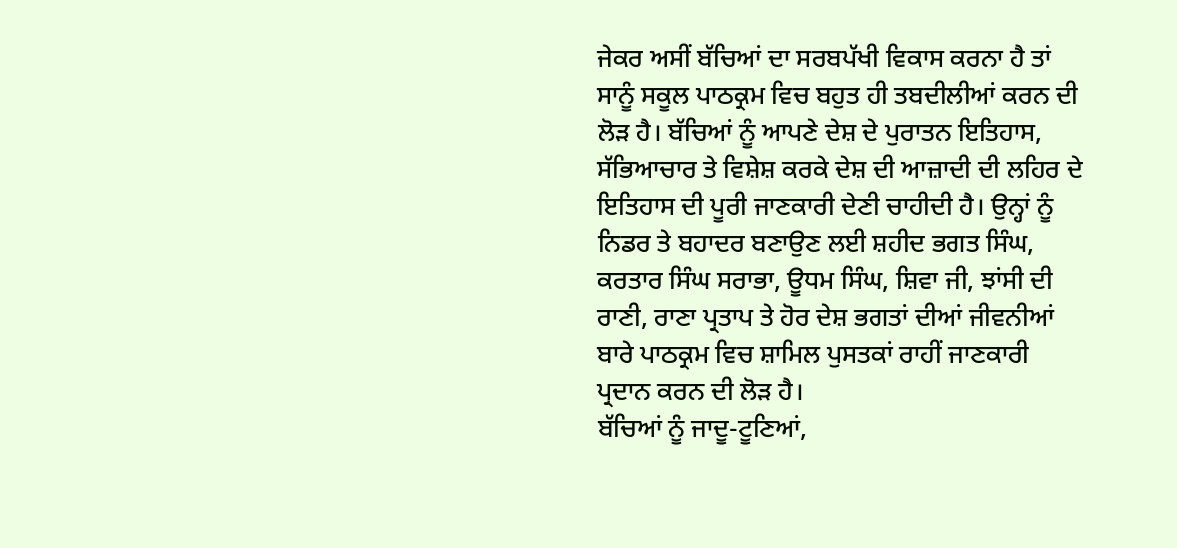ਜੇਕਰ ਅਸੀਂ ਬੱਚਿਆਂ ਦਾ ਸਰਬਪੱਖੀ ਵਿਕਾਸ ਕਰਨਾ ਹੈ ਤਾਂ ਸਾਨੂੰ ਸਕੂਲ ਪਾਠਕ੍ਰਮ ਵਿਚ ਬਹੁਤ ਹੀ ਤਬਦੀਲੀਆਂ ਕਰਨ ਦੀ ਲੋੜ ਹੈ। ਬੱਚਿਆਂ ਨੂੰ ਆਪਣੇ ਦੇਸ਼ ਦੇ ਪੁਰਾਤਨ ਇਤਿਹਾਸ, ਸੱਭਿਆਚਾਰ ਤੇ ਵਿਸ਼ੇਸ਼ ਕਰਕੇ ਦੇਸ਼ ਦੀ ਆਜ਼ਾਦੀ ਦੀ ਲਹਿਰ ਦੇ ਇਤਿਹਾਸ ਦੀ ਪੂਰੀ ਜਾਣਕਾਰੀ ਦੇਣੀ ਚਾਹੀਦੀ ਹੈ। ਉਨ੍ਹਾਂ ਨੂੰ ਨਿਡਰ ਤੇ ਬਹਾਦਰ ਬਣਾਉਣ ਲਈ ਸ਼ਹੀਦ ਭਗਤ ਸਿੰਘ, ਕਰਤਾਰ ਸਿੰਘ ਸਰਾਭਾ, ਊਧਮ ਸਿੰਘ, ਸ਼ਿਵਾ ਜੀ, ਝਾਂਸੀ ਦੀ ਰਾਣੀ, ਰਾਣਾ ਪ੍ਰਤਾਪ ਤੇ ਹੋਰ ਦੇਸ਼ ਭਗਤਾਂ ਦੀਆਂ ਜੀਵਨੀਆਂ ਬਾਰੇ ਪਾਠਕ੍ਰਮ ਵਿਚ ਸ਼ਾਮਿਲ ਪੁਸਤਕਾਂ ਰਾਹੀਂ ਜਾਣਕਾਰੀ ਪ੍ਰਦਾਨ ਕਰਨ ਦੀ ਲੋੜ ਹੈ।
ਬੱਚਿਆਂ ਨੂੰ ਜਾਦੂ-ਟੂਣਿਆਂ,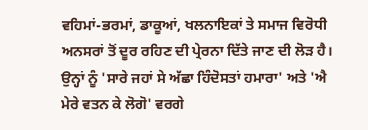ਵਹਿਮਾਂ-ਭਰਮਾਂ, ਡਾਕੂਆਂ, ਖਲਨਾਇਕਾਂ ਤੇ ਸਮਾਜ ਵਿਰੋਧੀ ਅਨਸਰਾਂ ਤੋਂ ਦੂਰ ਰਹਿਣ ਦੀ ਪ੍ਰੇਰਨਾ ਦਿੱਤੇ ਜਾਣ ਦੀ ਲੋੜ ਹੈ। ਉਨ੍ਹਾਂ ਨੂੰ 'ਸਾਰੇ ਜਹਾਂ ਸੇ ਅੱਛਾ ਹਿੰਦੋਸਤਾਂ ਹਮਾਰਾ' ਅਤੇ 'ਐ ਮੇਰੇ ਵਤਨ ਕੇ ਲੋਗੋ' ਵਰਗੇ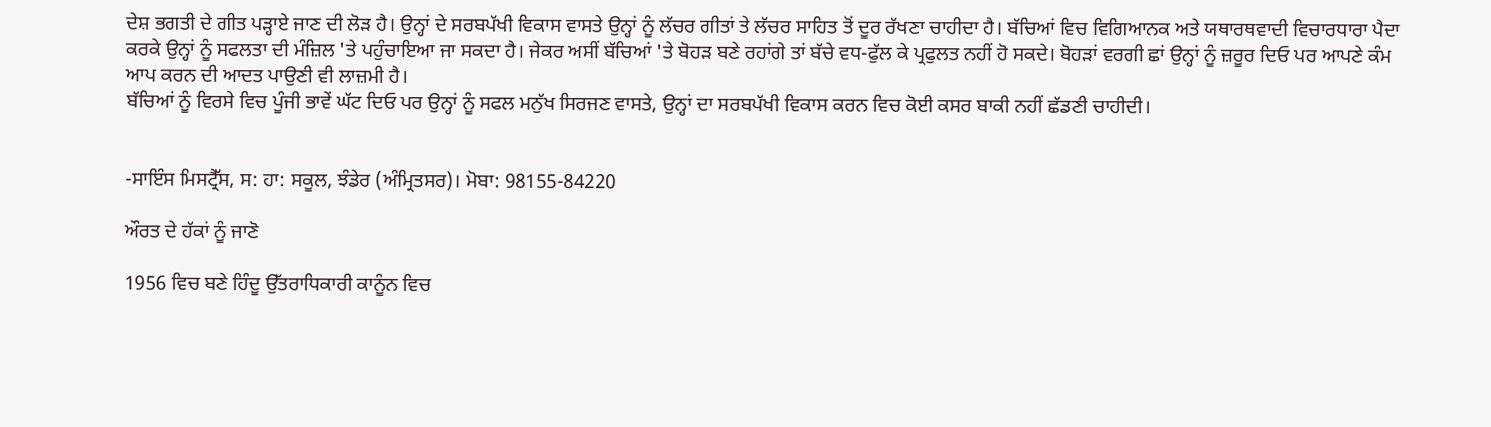ਦੇਸ਼ ਭਗਤੀ ਦੇ ਗੀਤ ਪੜ੍ਹਾਏ ਜਾਣ ਦੀ ਲੋੜ ਹੈ। ਉਨ੍ਹਾਂ ਦੇ ਸਰਬਪੱਖੀ ਵਿਕਾਸ ਵਾਸਤੇ ਉਨ੍ਹਾਂ ਨੂੰ ਲੱਚਰ ਗੀਤਾਂ ਤੇ ਲੱਚਰ ਸਾਹਿਤ ਤੋਂ ਦੂਰ ਰੱਖਣਾ ਚਾਹੀਦਾ ਹੈ। ਬੱਚਿਆਂ ਵਿਚ ਵਿਗਿਆਨਕ ਅਤੇ ਯਥਾਰਥਵਾਦੀ ਵਿਚਾਰਧਾਰਾ ਪੈਦਾ ਕਰਕੇ ਉਨ੍ਹਾਂ ਨੂੰ ਸਫਲਤਾ ਦੀ ਮੰਜ਼ਿਲ 'ਤੇ ਪਹੁੰਚਾਇਆ ਜਾ ਸਕਦਾ ਹੈ। ਜੇਕਰ ਅਸੀਂ ਬੱਚਿਆਂ 'ਤੇ ਬੋਹੜ ਬਣੇ ਰਹਾਂਗੇ ਤਾਂ ਬੱਚੇ ਵਧ-ਫੁੱਲ ਕੇ ਪ੍ਰਫੁਲਤ ਨਹੀਂ ਹੋ ਸਕਦੇ। ਬੋਹੜਾਂ ਵਰਗੀ ਛਾਂ ਉਨ੍ਹਾਂ ਨੂੰ ਜ਼ਰੂਰ ਦਿਓ ਪਰ ਆਪਣੇ ਕੰਮ ਆਪ ਕਰਨ ਦੀ ਆਦਤ ਪਾਉਣੀ ਵੀ ਲਾਜ਼ਮੀ ਹੈ।
ਬੱਚਿਆਂ ਨੂੰ ਵਿਰਸੇ ਵਿਚ ਪੂੰਜੀ ਭਾਵੇਂ ਘੱਟ ਦਿਓ ਪਰ ਉਨ੍ਹਾਂ ਨੂੰ ਸਫਲ ਮਨੁੱਖ ਸਿਰਜਣ ਵਾਸਤੇ, ਉਨ੍ਹਾਂ ਦਾ ਸਰਬਪੱਖੀ ਵਿਕਾਸ ਕਰਨ ਵਿਚ ਕੋਈ ਕਸਰ ਬਾਕੀ ਨਹੀਂ ਛੱਡਣੀ ਚਾਹੀਦੀ।


-ਸਾਇੰਸ ਮਿਸਟ੍ਰੈੱਸ, ਸ: ਹਾ: ਸਕੂਲ, ਝੰਡੇਰ (ਅੰਮ੍ਰਿਤਸਰ)। ਮੋਬਾ: 98155-84220

ਔਰਤ ਦੇ ਹੱਕਾਂ ਨੂੰ ਜਾਣੋ

1956 ਵਿਚ ਬਣੇ ਹਿੰਦੂ ਉੱਤਰਾਧਿਕਾਰੀ ਕਾਨੂੰਨ ਵਿਚ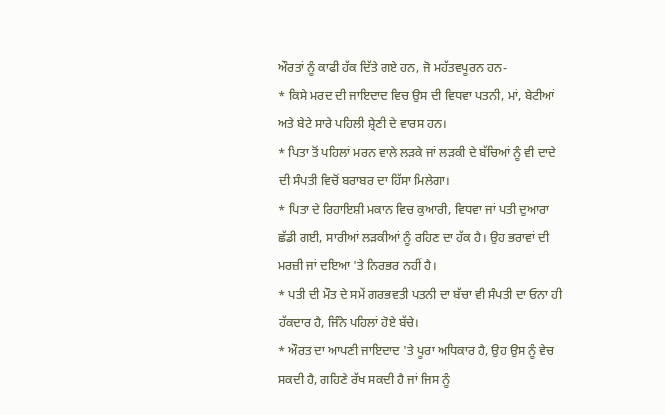ਔਰਤਾਂ ਨੂੰ ਕਾਫੀ ਹੱਕ ਦਿੱਤੇ ਗਏ ਹਨ, ਜੋ ਮਹੱਤਵਪੂਰਨ ਹਨ-
* ਕਿਸੇ ਮਰਦ ਦੀ ਜਾਇਦਾਦ ਵਿਚ ਉਸ ਦੀ ਵਿਧਵਾ ਪਤਨੀ, ਮਾਂ, ਬੇਟੀਆਂ ਅਤੇ ਬੇਟੇ ਸਾਰੇ ਪਹਿਲੀ ਸ਼੍ਰੇਣੀ ਦੇ ਵਾਰਸ ਹਨ।
* ਪਿਤਾ ਤੋਂ ਪਹਿਲਾਂ ਮਰਨ ਵਾਲੇ ਲੜਕੇ ਜਾਂ ਲੜਕੀ ਦੇ ਬੱਚਿਆਂ ਨੂੰ ਵੀ ਦਾਦੇ ਦੀ ਸੰਪਤੀ ਵਿਚੋਂ ਬਰਾਬਰ ਦਾ ਹਿੱਸਾ ਮਿਲੇਗਾ।
* ਪਿਤਾ ਦੇ ਰਿਹਾਇਸ਼ੀ ਮਕਾਨ ਵਿਚ ਕੁਆਰੀ, ਵਿਧਵਾ ਜਾਂ ਪਤੀ ਦੁਆਰਾ ਛੱਡੀ ਗਈ, ਸਾਰੀਆਂ ਲੜਕੀਆਂ ਨੂੰ ਰਹਿਣ ਦਾ ਹੱਕ ਹੈ। ਉਹ ਭਰਾਵਾਂ ਦੀ ਮਰਜ਼ੀ ਜਾਂ ਦਇਆ 'ਤੇ ਨਿਰਭਰ ਨਹੀਂ ਹੈ।
* ਪਤੀ ਦੀ ਮੌਤ ਦੇ ਸਮੇਂ ਗਰਭਵਤੀ ਪਤਨੀ ਦਾ ਬੱਚਾ ਵੀ ਸੰਪਤੀ ਦਾ ਓਨਾ ਹੀ ਹੱਕਦਾਰ ਹੈ, ਜਿੰਨੇ ਪਹਿਲਾਂ ਹੋਏ ਬੱਚੇ।
* ਔਰਤ ਦਾ ਆਪਣੀ ਜਾਇਦਾਦ 'ਤੇ ਪੂਰਾ ਅਧਿਕਾਰ ਹੈ, ਉਹ ਉਸ ਨੂੰ ਵੇਚ ਸਕਦੀ ਹੈ, ਗਹਿਣੇ ਰੱਖ ਸਕਦੀ ਹੈ ਜਾਂ ਜਿਸ ਨੂੰ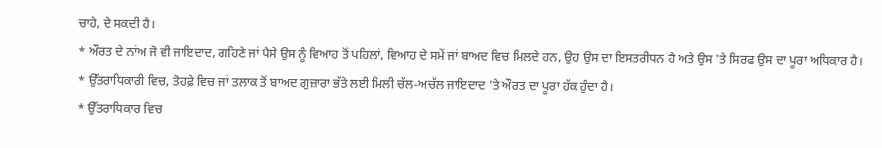ਚਾਹੇ, ਦੇ ਸਕਦੀ ਹੈ।
* ਔਰਤ ਦੇ ਨਾਂਅ ਜੋ ਵੀ ਜਾਇਦਾਦ, ਗਹਿਣੇ ਜਾਂ ਪੈਸੇ ਉਸ ਨੂੰ ਵਿਆਹ ਤੋਂ ਪਹਿਲਾਂ, ਵਿਆਹ ਦੇ ਸਮੇਂ ਜਾਂ ਬਾਅਦ ਵਿਚ ਮਿਲਦੇ ਹਨ, ਉਹ ਉਸ ਦਾ ਇਸਤਰੀਧਨ ਹੈ ਅਤੇ ਉਸ 'ਤੇ ਸਿਰਫ ਉਸ ਦਾ ਪੂਰਾ ਅਧਿਕਾਰ ਹੈ।
* ਉੱਤਰਾਧਿਕਾਰੀ ਵਿਚ, ਤੋਹਫ਼ੇ ਵਿਚ ਜਾਂ ਤਲਾਕ ਤੋਂ ਬਾਅਦ ਗੁਜ਼ਾਰਾ ਭੱਤੇ ਲਈ ਮਿਲੀ ਚੱਲ-ਅਚੱਲ ਜਾਇਦਾਦ 'ਤੇ ਔਰਤ ਦਾ ਪੂਰਾ ਹੱਕ ਹੁੰਦਾ ਹੈ।
* ਉੱਤਰਾਧਿਕਾਰ ਵਿਚ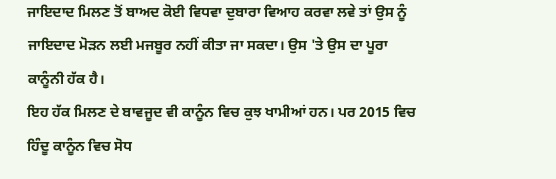ਜਾਇਦਾਦ ਮਿਲਣ ਤੋਂ ਬਾਅਦ ਕੋਈ ਵਿਧਵਾ ਦੁਬਾਰਾ ਵਿਆਹ ਕਰਵਾ ਲਵੇ ਤਾਂ ਉਸ ਨੂੰ ਜਾਇਦਾਦ ਮੋੜਨ ਲਈ ਮਜਬੂਰ ਨਹੀਂ ਕੀਤਾ ਜਾ ਸਕਦਾ। ਉਸ 'ਤੇ ਉਸ ਦਾ ਪੂਰਾ ਕਾਨੂੰਨੀ ਹੱਕ ਹੈ।
ਇਹ ਹੱਕ ਮਿਲਣ ਦੇ ਬਾਵਜੂਦ ਵੀ ਕਾਨੂੰਨ ਵਿਚ ਕੁਝ ਖਾਮੀਆਂ ਹਨ। ਪਰ 2015 ਵਿਚ ਹਿੰਦੂ ਕਾਨੂੰਨ ਵਿਚ ਸੋਧ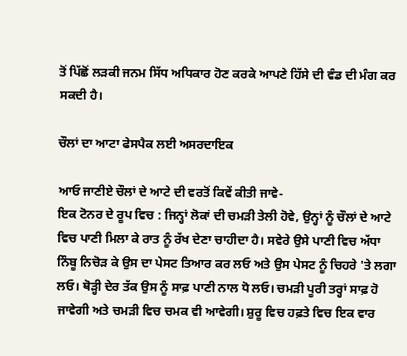ਤੋਂ ਪਿੱਛੋਂ ਲੜਕੀ ਜਨਮ ਸਿੱਧ ਅਧਿਕਾਰ ਹੋਣ ਕਰਕੇ ਆਪਣੇ ਹਿੱਸੇ ਦੀ ਵੰਡ ਦੀ ਮੰਗ ਕਰ ਸਕਦੀ ਹੈ।

ਚੌਲਾਂ ਦਾ ਆਟਾ ਫੇਸਪੈਕ ਲਈ ਅਸਰਦਾਇਕ

ਆਓ ਜਾਣੀਏ ਚੌਲਾਂ ਦੇ ਆਟੇ ਦੀ ਵਰਤੋਂ ਕਿਵੇਂ ਕੀਤੀ ਜਾਵੇ-
ਇਕ ਟੋਨਰ ਦੇ ਰੂਪ ਵਿਚ : ਜਿਨ੍ਹਾਂ ਲੋਕਾਂ ਦੀ ਚਮੜੀ ਤੇਲੀ ਹੋਵੇ, ਉਨ੍ਹਾਂ ਨੂੰ ਚੌਲਾਂ ਦੇ ਆਟੇ ਵਿਚ ਪਾਣੀ ਮਿਲਾ ਕੇ ਰਾਤ ਨੂੰ ਰੱਖ ਦੇਣਾ ਚਾਹੀਦਾ ਹੈ। ਸਵੇਰੇ ਉਸੇ ਪਾਣੀ ਵਿਚ ਅੱਧਾ ਨਿੰਬੂ ਨਿਚੋੜ ਕੇ ਉਸ ਦਾ ਪੇਸਟ ਤਿਆਰ ਕਰ ਲਓ ਅਤੇ ਉਸ ਪੇਸਟ ਨੂੰ ਚਿਹਰੇ 'ਤੇ ਲਗਾ ਲਓ। ਥੋੜ੍ਹੀ ਦੇਰ ਤੱਕ ਉਸ ਨੂੰ ਸਾਫ਼ ਪਾਣੀ ਨਾਲ ਧੋ ਲਓ। ਚਮੜੀ ਪੂਰੀ ਤਰ੍ਹਾਂ ਸਾਫ਼ ਹੋ ਜਾਵੇਗੀ ਅਤੇ ਚਮੜੀ ਵਿਚ ਚਮਕ ਵੀ ਆਵੇਗੀ। ਸ਼ੁਰੂ ਵਿਚ ਹਫ਼ਤੇ ਵਿਚ ਇਕ ਵਾਰ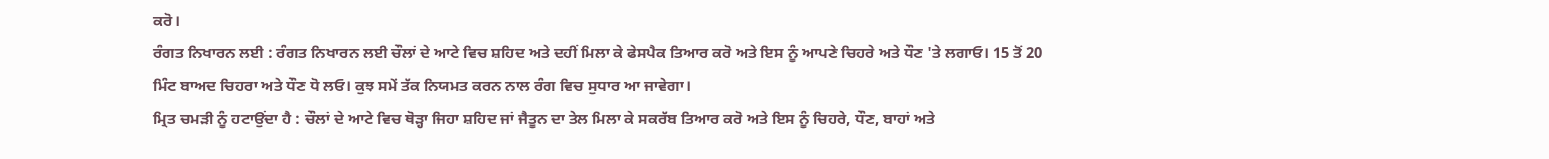ਕਰੋ।
ਰੰਗਤ ਨਿਖਾਰਨ ਲਈ : ਰੰਗਤ ਨਿਖਾਰਨ ਲਈ ਚੌਲਾਂ ਦੇ ਆਟੇ ਵਿਚ ਸ਼ਹਿਦ ਅਤੇ ਦਹੀਂ ਮਿਲਾ ਕੇ ਫੇਸਪੈਕ ਤਿਆਰ ਕਰੋ ਅਤੇ ਇਸ ਨੂੰ ਆਪਣੇ ਚਿਹਰੇ ਅਤੇ ਧੌਣ 'ਤੇ ਲਗਾਓ। 15 ਤੋਂ 20 ਮਿੰਟ ਬਾਅਦ ਚਿਹਰਾ ਅਤੇ ਧੌਣ ਧੋ ਲਓ। ਕੁਝ ਸਮੇਂ ਤੱਕ ਨਿਯਮਤ ਕਰਨ ਨਾਲ ਰੰਗ ਵਿਚ ਸੁਧਾਰ ਆ ਜਾਵੇਗਾ।
ਮ੍ਰਿਤ ਚਮੜੀ ਨੂੰ ਹਟਾਉਂਦਾ ਹੈ : ਚੌਲਾਂ ਦੇ ਆਟੇ ਵਿਚ ਥੋੜ੍ਹਾ ਜਿਹਾ ਸ਼ਹਿਦ ਜਾਂ ਜੈਤੂਨ ਦਾ ਤੇਲ ਮਿਲਾ ਕੇ ਸਕਰੱਬ ਤਿਆਰ ਕਰੋ ਅਤੇ ਇਸ ਨੂੰ ਚਿਹਰੇ, ਧੌਣ, ਬਾਹਾਂ ਅਤੇ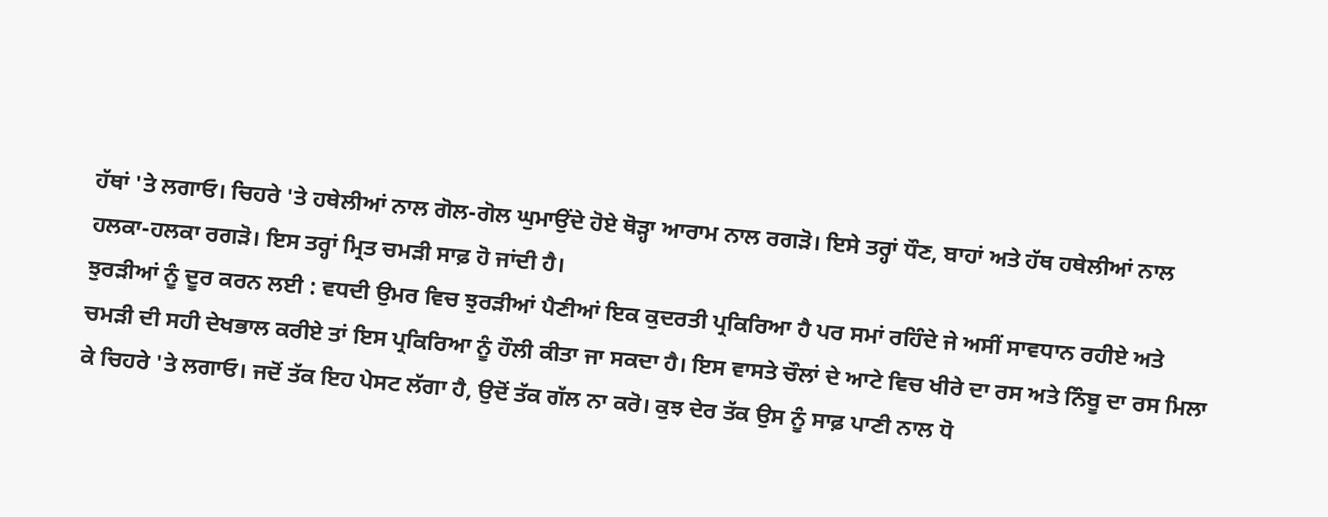ਹੱਥਾਂ 'ਤੇ ਲਗਾਓ। ਚਿਹਰੇ 'ਤੇ ਹਥੇਲੀਆਂ ਨਾਲ ਗੋਲ-ਗੋਲ ਘੁਮਾਉਂਦੇ ਹੋਏ ਥੋੜ੍ਹਾ ਆਰਾਮ ਨਾਲ ਰਗੜੋ। ਇਸੇ ਤਰ੍ਹਾਂ ਧੌਣ, ਬਾਹਾਂ ਅਤੇ ਹੱਥ ਹਥੇਲੀਆਂ ਨਾਲ ਹਲਕਾ-ਹਲਕਾ ਰਗੜੋ। ਇਸ ਤਰ੍ਹਾਂ ਮ੍ਰਿਤ ਚਮੜੀ ਸਾਫ਼ ਹੋ ਜਾਂਦੀ ਹੈ।
ਝੁਰੜੀਆਂ ਨੂੰ ਦੂਰ ਕਰਨ ਲਈ : ਵਧਦੀ ਉਮਰ ਵਿਚ ਝੁਰੜੀਆਂ ਪੈਣੀਆਂ ਇਕ ਕੁਦਰਤੀ ਪ੍ਰਕਿਰਿਆ ਹੈ ਪਰ ਸਮਾਂ ਰਹਿੰਦੇ ਜੇ ਅਸੀਂ ਸਾਵਧਾਨ ਰਹੀਏ ਅਤੇ ਚਮੜੀ ਦੀ ਸਹੀ ਦੇਖਭਾਲ ਕਰੀਏ ਤਾਂ ਇਸ ਪ੍ਰਕਿਰਿਆ ਨੂੰ ਹੌਲੀ ਕੀਤਾ ਜਾ ਸਕਦਾ ਹੈ। ਇਸ ਵਾਸਤੇ ਚੌਲਾਂ ਦੇ ਆਟੇ ਵਿਚ ਖੀਰੇ ਦਾ ਰਸ ਅਤੇ ਨਿੰਬੂ ਦਾ ਰਸ ਮਿਲਾ ਕੇ ਚਿਹਰੇ 'ਤੇ ਲਗਾਓ। ਜਦੋਂ ਤੱਕ ਇਹ ਪੇਸਟ ਲੱਗਾ ਹੈ, ਉਦੋਂ ਤੱਕ ਗੱਲ ਨਾ ਕਰੋ। ਕੁਝ ਦੇਰ ਤੱਕ ਉਸ ਨੂੰ ਸਾਫ਼ ਪਾਣੀ ਨਾਲ ਧੋ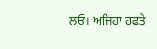ਲਓ। ਅਜਿਹਾ ਹਫਤੇ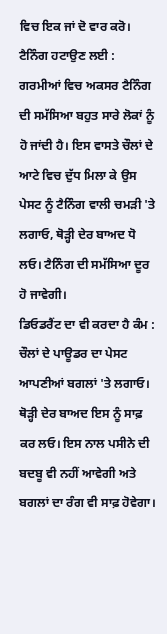ਵਿਚ ਇਕ ਜਾਂ ਦੋ ਵਾਰ ਕਰੋ।
ਟੈਨਿੰਗ ਹਟਾਉਣ ਲਈ : ਗਰਮੀਆਂ ਵਿਚ ਅਕਸਰ ਟੈਨਿੰਗ ਦੀ ਸਮੱਸਿਆ ਬਹੁਤ ਸਾਰੇ ਲੋਕਾਂ ਨੂੰ ਹੋ ਜਾਂਦੀ ਹੈ। ਇਸ ਵਾਸਤੇ ਚੌਲਾਂ ਦੇ ਆਟੇ ਵਿਚ ਦੁੱਧ ਮਿਲਾ ਕੇ ਉਸ ਪੇਸਟ ਨੂੰ ਟੈਨਿੰਗ ਵਾਲੀ ਚਮੜੀ 'ਤੇ ਲਗਾਓ, ਥੋੜ੍ਹੀ ਦੇਰ ਬਾਅਦ ਧੋ ਲਓ। ਟੈਨਿੰਗ ਦੀ ਸਮੱਸਿਆ ਦੂਰ ਹੋ ਜਾਵੇਗੀ।
ਡਿਓਡਰੈਂਟ ਦਾ ਵੀ ਕਰਦਾ ਹੈ ਕੰਮ : ਚੌਲਾਂ ਦੇ ਪਾਊਡਰ ਦਾ ਪੇਸਟ ਆਪਣੀਆਂ ਬਗਲਾਂ 'ਤੇ ਲਗਾਓ। ਥੋੜ੍ਹੀ ਦੇਰ ਬਾਅਦ ਇਸ ਨੂੰ ਸਾਫ਼ ਕਰ ਲਓ। ਇਸ ਨਾਲ ਪਸੀਨੇ ਦੀ ਬਦਬੂ ਵੀ ਨਹੀਂ ਆਵੇਗੀ ਅਤੇ ਬਗਲਾਂ ਦਾ ਰੰਗ ਵੀ ਸਾਫ਼ ਹੋਵੇਗਾ।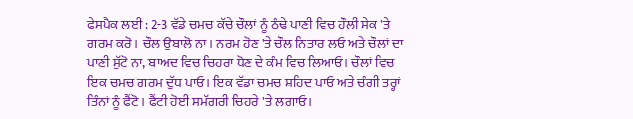ਫੇਸਪੈਕ ਲਈ : 2-3 ਵੱਡੇ ਚਮਚ ਕੱਚੇ ਚੌਲਾਂ ਨੂੰ ਠੰਢੇ ਪਾਣੀ ਵਿਚ ਹੌਲੀ ਸੇਕ 'ਤੇ ਗਰਮ ਕਰੋ। ਚੌਲ ਉਬਾਲੋ ਨਾ। ਨਰਮ ਹੋਣ 'ਤੇ ਚੌਲ ਨਿਤਾਰ ਲਓ ਅਤੇ ਚੌਲਾਂ ਦਾ ਪਾਣੀ ਸੁੱਟੋ ਨਾ, ਬਾਅਦ ਵਿਚ ਚਿਹਰਾ ਧੋਣ ਦੇ ਕੰਮ ਵਿਚ ਲਿਆਓ। ਚੌਲਾਂ ਵਿਚ ਇਕ ਚਮਚ ਗਰਮ ਦੁੱਧ ਪਾਓ। ਇਕ ਵੱਡਾ ਚਮਚ ਸ਼ਹਿਦ ਪਾਓ ਅਤੇ ਚੰਗੀ ਤਰ੍ਹਾਂ ਤਿੰਨਾਂ ਨੂੰ ਫੈਂਟੋ। ਫੈਂਟੀ ਹੋਈ ਸਮੱਗਰੀ ਚਿਹਰੇ 'ਤੇ ਲਗਾਓ।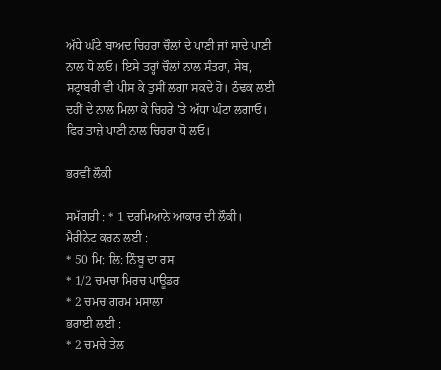ਅੱਧੇ ਘੰਟੇ ਬਾਅਦ ਚਿਹਰਾ ਚੌਲਾਂ ਦੇ ਪਾਣੀ ਜਾਂ ਸਾਦੇ ਪਾਣੀ ਨਾਲ ਧੋ ਲਓ। ਇਸੇ ਤਰ੍ਹਾਂ ਚੌਲਾਂ ਨਾਲ ਸੰਤਰਾ, ਸੇਬ, ਸਟ੍ਰਾਬਰੀ ਵੀ ਪੀਸ ਕੇ ਤੁਸੀਂ ਲਗਾ ਸਕਦੇ ਹੋ। ਠੰਢਕ ਲਈ ਦਹੀਂ ਦੇ ਨਾਲ ਮਿਲਾ ਕੇ ਚਿਹਰੇ 'ਤੇ ਅੱਧਾ ਘੰਟਾ ਲਗਾਓ। ਫਿਰ ਤਾਜ਼ੇ ਪਾਣੀ ਨਾਲ ਚਿਹਰਾ ਧੋ ਲਓ।

ਭਰਵੀਂ ਲੌਕੀ

ਸਮੱਗਰੀ : * 1 ਦਰਮਿਆਨੇ ਆਕਾਰ ਦੀ ਲੌਕੀ।
ਮੈਰੀਨੇਟ ਕਰਨ ਲਈ :
* 50 ਮਿ: ਲਿ: ਨਿੰਬੂ ਦਾ ਰਸ
* 1/2 ਚਮਚਾ ਮਿਰਚ ਪਾਊਡਰ
* 2 ਚਮਚ ਗਰਮ ਮਸਾਲਾ
ਭਰਾਈ ਲਈ :
* 2 ਚਮਚੇ ਤੇਲ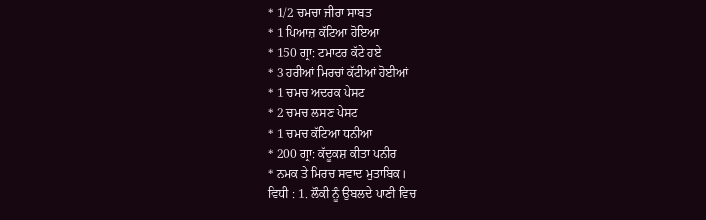* 1/2 ਚਮਚਾ ਜੀਰਾ ਸਾਬਤ
* 1 ਪਿਆਜ਼ ਕੱਟਿਆ ਹੋਇਆ
* 150 ਗ੍ਰਾ: ਟਮਾਟਰ ਕੱਟੇ ਹਏ
* 3 ਹਰੀਆਂ ਮਿਰਚਾਂ ਕੱਟੀਆਂ ਹੋਈਆਂ
* 1 ਚਮਚ ਅਦਰਕ ਪੇਸਟ
* 2 ਚਮਚ ਲਸਣ ਪੇਸਟ
* 1 ਚਮਚ ਕੱਟਿਆ ਧਨੀਆ
* 200 ਗ੍ਰਾ: ਕੱਦੂਕਸ਼ ਕੀਤਾ ਪਨੀਰ
* ਨਮਕ ਤੇ ਮਿਰਚ ਸਵਾਦ ਮੁਤਾਬਿਕ।
ਵਿਧੀ : 1. ਲੌਕੀ ਨੂੰ ਉਬਲਦੇ ਪਾਣੀ ਵਿਚ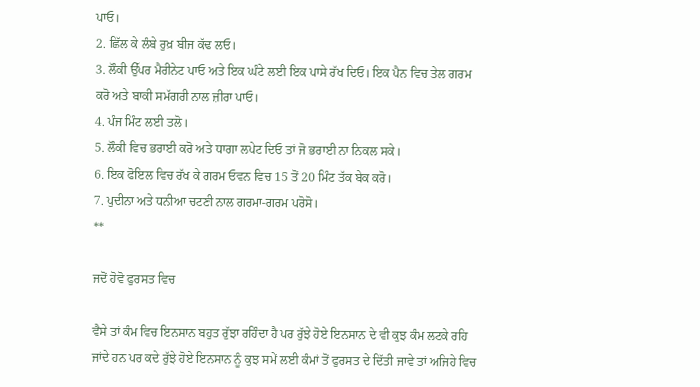ਪਾਓ।
2. ਛਿੱਲ ਕੇ ਲੰਬੇ ਰੁਖ਼ ਬੀਜ ਕੱਢ ਲਓ।
3. ਲੌਕੀ ਉੱਪਰ ਮੈਰੀਨੇਟ ਪਾਓ ਅਤੇ ਇਕ ਘੰਟੇ ਲਈ ਇਕ ਪਾਸੇ ਰੱਖ ਦਿਓ। ਇਕ ਪੈਨ ਵਿਚ ਤੇਲ ਗਰਮ ਕਰੋ ਅਤੇ ਬਾਕੀ ਸਮੱਗਰੀ ਨਾਲ ਜ਼ੀਰਾ ਪਾਓ।
4. ਪੰਜ ਮਿੰਟ ਲਈ ਤਲੋ।
5. ਲੌਕੀ ਵਿਚ ਭਰਾਈ ਕਰੋ ਅਤੇ ਧਾਗਾ ਲਪੇਟ ਦਿਓ ਤਾਂ ਜੋ ਭਰਾਈ ਨਾ ਨਿਕਲ ਸਕੇ।
6. ਇਕ ਫੋਇਲ ਵਿਚ ਰੱਖ ਕੇ ਗਰਮ ਓਵਨ ਵਿਚ 15 ਤੋਂ 20 ਮਿੰਟ ਤੱਕ ਬੇਕ ਕਰੋ।
7. ਪੁਦੀਨਾ ਅਤੇ ਧਨੀਆ ਚਟਣੀ ਨਾਲ ਗਰਮਾ-ਗਰਮ ਪਰੋਸੋ।
**

ਜਦੋਂ ਹੋਵੋ ਫੁਰਸਤ ਵਿਚ

ਵੈਸੇ ਤਾਂ ਕੰਮ ਵਿਚ ਇਨਸਾਨ ਬਹੁਤ ਰੁੱਝਾ ਰਹਿੰਦਾ ਹੈ ਪਰ ਰੁੱਝੇ ਹੋਏ ਇਨਸਾਨ ਦੇ ਵੀ ਕੁਝ ਕੰਮ ਲਟਕੇ ਰਹਿ ਜਾਂਦੇ ਹਨ ਪਰ ਕਦੇ ਰੁੱਝੇ ਹੋਏ ਇਨਸਾਨ ਨੂੰ ਕੁਝ ਸਮੇਂ ਲਈ ਕੰਮਾਂ ਤੋਂ ਫੁਰਸਤ ਦੇ ਦਿੱਤੀ ਜਾਵੇ ਤਾਂ ਅਜਿਹੇ ਵਿਚ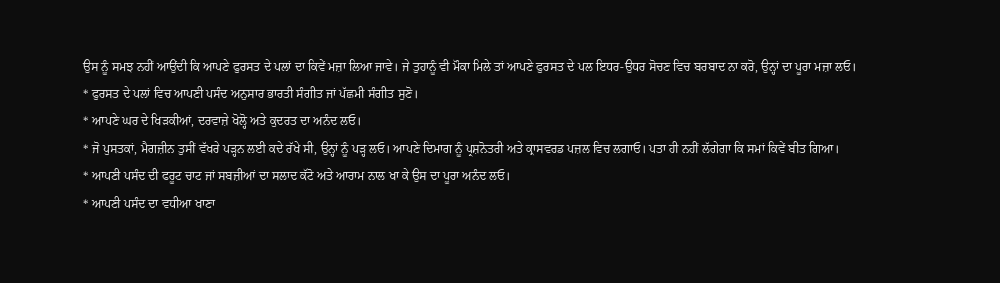ਉਸ ਨੂੰ ਸਮਝ ਨਹੀਂ ਆਉਂਦੀ ਕਿ ਆਪਣੇ ਫੁਰਸਤ ਦੇ ਪਲਾਂ ਦਾ ਕਿਵੇਂ ਮਜ਼ਾ ਲਿਆ ਜਾਵੇ। ਜੇ ਤੁਹਾਨੂੰ ਵੀ ਮੌਕਾ ਮਿਲੇ ਤਾਂ ਆਪਣੇ ਫੁਰਸਤ ਦੇ ਪਲ ਇਧਰ-ਉਧਰ ਸੋਚਣ ਵਿਚ ਬਰਬਾਦ ਨਾ ਕਰੋ, ਉਨ੍ਹਾਂ ਦਾ ਪੂਰਾ ਮਜ਼ਾ ਲਓ।
* ਫੁਰਸਤ ਦੇ ਪਲਾਂ ਵਿਚ ਆਪਣੀ ਪਸੰਦ ਅਨੁਸਾਰ ਭਾਰਤੀ ਸੰਗੀਤ ਜਾਂ ਪੱਛਮੀ ਸੰਗੀਤ ਸੁਣੋ।
* ਆਪਣੇ ਘਰ ਦੇ ਖਿੜਕੀਆਂ, ਦਰਵਾਜ਼ੇ ਖੋਲ੍ਹੋ ਅਤੇ ਕੁਦਰਤ ਦਾ ਅਨੰਦ ਲਓ।
* ਜੋ ਪੁਸਤਕਾਂ, ਮੈਗਜ਼ੀਨ ਤੁਸੀਂ ਵੱਖਰੇ ਪੜ੍ਹਨ ਲਈ ਕਦੇ ਰੱਖੇ ਸੀ, ਉਨ੍ਹਾਂ ਨੂੰ ਪੜ੍ਹ ਲਓ। ਆਪਣੇ ਦਿਮਾਗ ਨੂੰ ਪ੍ਰਸ਼ਨੋਤਰੀ ਅਤੇ ਕ੍ਰਾਸਵਰਡ ਪਜ਼ਲ ਵਿਚ ਲਗਾਓ। ਪਤਾ ਹੀ ਨਹੀਂ ਲੱਗੇਗਾ ਕਿ ਸਮਾਂ ਕਿਵੇਂ ਬੀਤ ਗਿਆ।
* ਆਪਣੀ ਪਸੰਦ ਦੀ ਫਰੂਟ ਚਾਟ ਜਾਂ ਸਬਜ਼ੀਆਂ ਦਾ ਸਲਾਦ ਕੱਟੋ ਅਤੇ ਆਰਾਮ ਨਾਲ ਖਾ ਕੇ ਉਸ ਦਾ ਪੂਰਾ ਅਨੰਦ ਲਓ।
* ਆਪਣੀ ਪਸੰਦ ਦਾ ਵਧੀਆ ਖਾਣਾ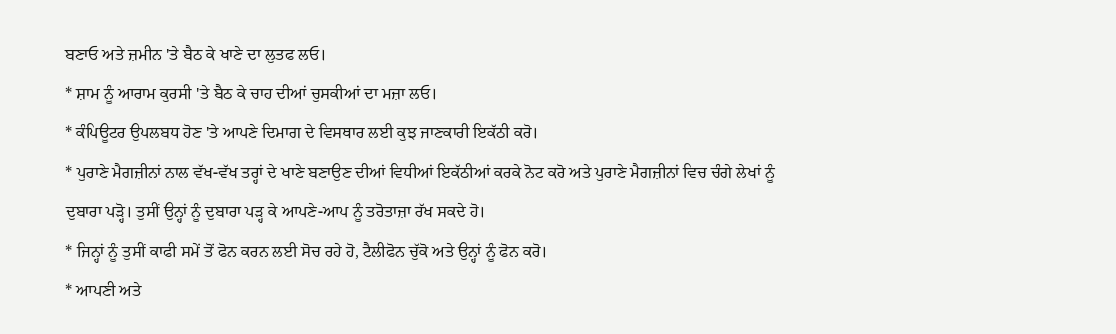ਬਣਾਓ ਅਤੇ ਜ਼ਮੀਨ 'ਤੇ ਬੈਠ ਕੇ ਖਾਣੇ ਦਾ ਲੁਤਫ ਲਓ।
* ਸ਼ਾਮ ਨੂੰ ਆਰਾਮ ਕੁਰਸੀ 'ਤੇ ਬੈਠ ਕੇ ਚਾਹ ਦੀਆਂ ਚੁਸਕੀਆਂ ਦਾ ਮਜ਼ਾ ਲਓ।
* ਕੰਪਿਊਟਰ ਉਪਲਬਧ ਹੋਣ 'ਤੇ ਆਪਣੇ ਦਿਮਾਗ ਦੇ ਵਿਸਥਾਰ ਲਈ ਕੁਝ ਜਾਣਕਾਰੀ ਇਕੱਠੀ ਕਰੋ।
* ਪੁਰਾਣੇ ਮੈਗਜ਼ੀਨਾਂ ਨਾਲ ਵੱਖ-ਵੱਖ ਤਰ੍ਹਾਂ ਦੇ ਖਾਣੇ ਬਣਾਉਣ ਦੀਆਂ ਵਿਧੀਆਂ ਇਕੱਠੀਆਂ ਕਰਕੇ ਨੋਟ ਕਰੋ ਅਤੇ ਪੁਰਾਣੇ ਮੈਗਜ਼ੀਨਾਂ ਵਿਚ ਚੰਗੇ ਲੇਖਾਂ ਨੂੰ ਦੁਬਾਰਾ ਪੜ੍ਹੋ। ਤੁਸੀਂ ਉਨ੍ਹਾਂ ਨੂੰ ਦੁਬਾਰਾ ਪੜ੍ਹ ਕੇ ਆਪਣੇ-ਆਪ ਨੂੰ ਤਰੋਤਾਜ਼ਾ ਰੱਖ ਸਕਦੇ ਹੋ।
* ਜਿਨ੍ਹਾਂ ਨੂੰ ਤੁਸੀਂ ਕਾਫੀ ਸਮੇਂ ਤੋਂ ਫੋਨ ਕਰਨ ਲਈ ਸੋਚ ਰਹੇ ਹੋ, ਟੈਲੀਫੋਨ ਚੁੱਕੋ ਅਤੇ ਉਨ੍ਹਾਂ ਨੂੰ ਫੋਨ ਕਰੋ।
* ਆਪਣੀ ਅਤੇ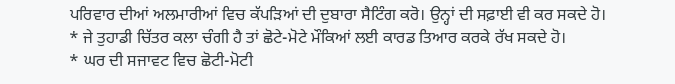ਪਰਿਵਾਰ ਦੀਆਂ ਅਲਮਾਰੀਆਂ ਵਿਚ ਕੱਪੜਿਆਂ ਦੀ ਦੁਬਾਰਾ ਸੈਟਿੰਗ ਕਰੋ। ਉਨ੍ਹਾਂ ਦੀ ਸਫ਼ਾਈ ਵੀ ਕਰ ਸਕਦੇ ਹੋ।
* ਜੇ ਤੁਹਾਡੀ ਚਿੱਤਰ ਕਲਾ ਚੰਗੀ ਹੈ ਤਾਂ ਛੋਟੇ-ਮੋਟੇ ਮੌਕਿਆਂ ਲਈ ਕਾਰਡ ਤਿਆਰ ਕਰਕੇ ਰੱਖ ਸਕਦੇ ਹੋ।
* ਘਰ ਦੀ ਸਜਾਵਟ ਵਿਚ ਛੋਟੀ-ਮੋਟੀ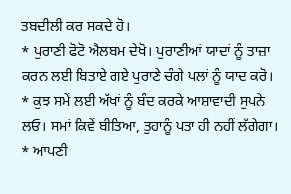ਤਬਦੀਲੀ ਕਰ ਸਕਦੇ ਹੋ।
* ਪੁਰਾਣੀ ਫੋਟੋ ਐਲਬਮ ਦੇਖੋ। ਪੁਰਾਣੀਆਂ ਯਾਦਾਂ ਨੂੰ ਤਾਜ਼ਾ ਕਰਨ ਲਈ ਬਿਤਾਏ ਗਏ ਪੁਰਾਣੇ ਚੰਗੇ ਪਲਾਂ ਨੂੰ ਯਾਦ ਕਰੋ।
* ਕੁਝ ਸਮੇਂ ਲਈ ਅੱਖਾਂ ਨੂੰ ਬੰਦ ਕਰਕੇ ਆਸ਼ਾਵਾਦੀ ਸੁਪਨੇ ਲਓ। ਸਮਾਂ ਕਿਵੇਂ ਬੀਤਿਆ, ਤੁਹਾਨੂੰ ਪਤਾ ਹੀ ਨਹੀਂ ਲੱਗੇਗਾ।
* ਆਪਣੀ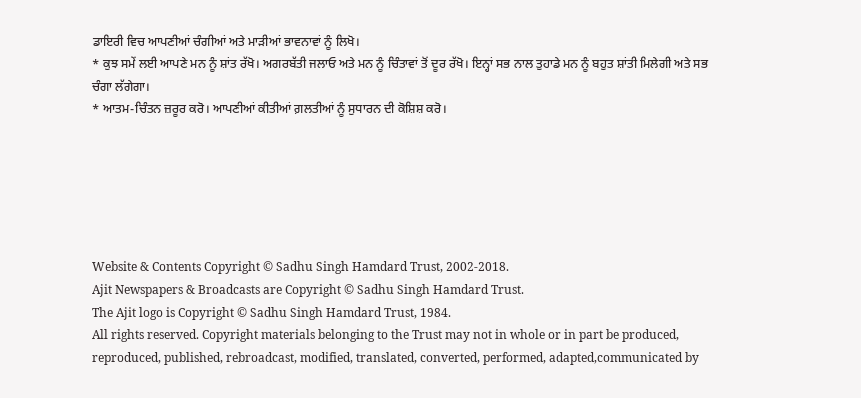ਡਾਇਰੀ ਵਿਚ ਆਪਣੀਆਂ ਚੰਗੀਆਂ ਅਤੇ ਮਾੜੀਆਂ ਭਾਵਨਾਵਾਂ ਨੂੰ ਲਿਖੋ।
* ਕੁਝ ਸਮੇਂ ਲਈ ਆਪਣੇ ਮਨ ਨੂੰ ਸ਼ਾਂਤ ਰੱਖੋ। ਅਗਰਬੱਤੀ ਜਲਾਓ ਅਤੇ ਮਨ ਨੂੰ ਚਿੰਤਾਵਾਂ ਤੋਂ ਦੂਰ ਰੱਖੋ। ਇਨ੍ਹਾਂ ਸਭ ਨਾਲ ਤੁਹਾਡੇ ਮਨ ਨੂੰ ਬਹੁਤ ਸ਼ਾਂਤੀ ਮਿਲੇਗੀ ਅਤੇ ਸਭ ਚੰਗਾ ਲੱਗੇਗਾ।
* ਆਤਮ-ਚਿੰਤਨ ਜ਼ਰੂਰ ਕਰੋ। ਆਪਣੀਆਂ ਕੀਤੀਆਂ ਗ਼ਲਤੀਆਂ ਨੂੰ ਸੁਧਾਰਨ ਦੀ ਕੋਸ਼ਿਸ਼ ਕਰੋ।






Website & Contents Copyright © Sadhu Singh Hamdard Trust, 2002-2018.
Ajit Newspapers & Broadcasts are Copyright © Sadhu Singh Hamdard Trust.
The Ajit logo is Copyright © Sadhu Singh Hamdard Trust, 1984.
All rights reserved. Copyright materials belonging to the Trust may not in whole or in part be produced, reproduced, published, rebroadcast, modified, translated, converted, performed, adapted,communicated by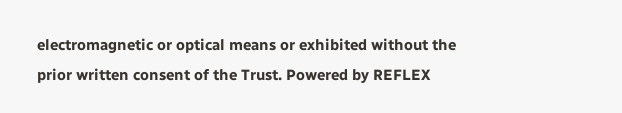electromagnetic or optical means or exhibited without the prior written consent of the Trust. Powered by REFLEX